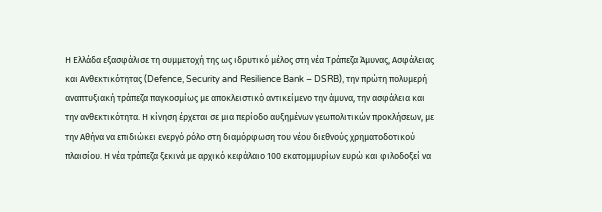Η Ελλάδα εξασφάλισε τη συμμετοχή της ως ιδρυτικό μέλος στη νέα Τράπεζα Άμυνας, Ασφάλειας και Ανθεκτικότητας (Defence, Security and Resilience Bank – DSRB), την πρώτη πολυμερή αναπτυξιακή τράπεζα παγκοσμίως με αποκλειστικό αντικείμενο την άμυνα, την ασφάλεια και την ανθεκτικότητα. Η κίνηση έρχεται σε μια περίοδο αυξημένων γεωπολιτικών προκλήσεων, με την Αθήνα να επιδιώκει ενεργό ρόλο στη διαμόρφωση του νέου διεθνούς χρηματοδοτικού πλαισίου. Η νέα τράπεζα ξεκινά με αρχικό κεφάλαιο 100 εκατομμυρίων ευρώ και φιλοδοξεί να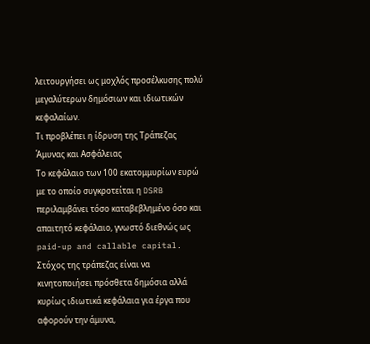λειτουργήσει ως μοχλός προσέλκυσης πολύ μεγαλύτερων δημόσιων και ιδιωτικών κεφαλαίων.
Τι προβλέπει η ίδρυση της Τράπεζας Άμυνας και Ασφάλειας
Το κεφάλαιο των 100 εκατομμυρίων ευρώ με το οποίο συγκροτείται η DSRB περιλαμβάνει τόσο καταβεβλημένο όσο και απαιτητό κεφάλαιο, γνωστό διεθνώς ως paid-up and callable capital. Στόχος της τράπεζας είναι να κινητοποιήσει πρόσθετα δημόσια αλλά κυρίως ιδιωτικά κεφάλαια για έργα που αφορούν την άμυνα,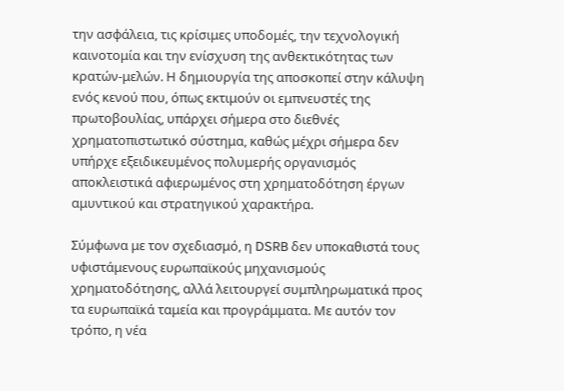την ασφάλεια, τις κρίσιμες υποδομές, την τεχνολογική καινοτομία και την ενίσχυση της ανθεκτικότητας των κρατών-μελών. Η δημιουργία της αποσκοπεί στην κάλυψη ενός κενού που, όπως εκτιμούν οι εμπνευστές της πρωτοβουλίας, υπάρχει σήμερα στο διεθνές χρηματοπιστωτικό σύστημα, καθώς μέχρι σήμερα δεν υπήρχε εξειδικευμένος πολυμερής οργανισμός αποκλειστικά αφιερωμένος στη χρηματοδότηση έργων αμυντικού και στρατηγικού χαρακτήρα.

Σύμφωνα με τον σχεδιασμό, η DSRB δεν υποκαθιστά τους υφιστάμενους ευρωπαϊκούς μηχανισμούς χρηματοδότησης, αλλά λειτουργεί συμπληρωματικά προς τα ευρωπαϊκά ταμεία και προγράμματα. Με αυτόν τον τρόπο, η νέα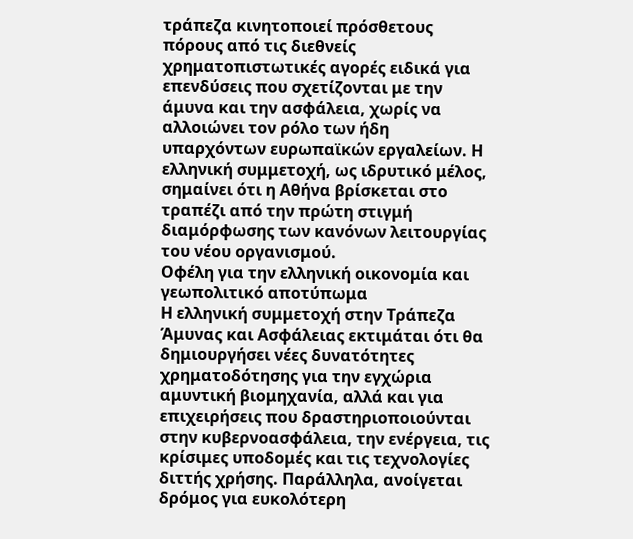τράπεζα κινητοποιεί πρόσθετους πόρους από τις διεθνείς χρηματοπιστωτικές αγορές ειδικά για επενδύσεις που σχετίζονται με την άμυνα και την ασφάλεια, χωρίς να αλλοιώνει τον ρόλο των ήδη υπαρχόντων ευρωπαϊκών εργαλείων. Η ελληνική συμμετοχή, ως ιδρυτικό μέλος, σημαίνει ότι η Αθήνα βρίσκεται στο τραπέζι από την πρώτη στιγμή διαμόρφωσης των κανόνων λειτουργίας του νέου οργανισμού.
Οφέλη για την ελληνική οικονομία και γεωπολιτικό αποτύπωμα
Η ελληνική συμμετοχή στην Τράπεζα Άμυνας και Ασφάλειας εκτιμάται ότι θα δημιουργήσει νέες δυνατότητες χρηματοδότησης για την εγχώρια αμυντική βιομηχανία, αλλά και για επιχειρήσεις που δραστηριοποιούνται στην κυβερνοασφάλεια, την ενέργεια, τις κρίσιμες υποδομές και τις τεχνολογίες διττής χρήσης. Παράλληλα, ανοίγεται δρόμος για ευκολότερη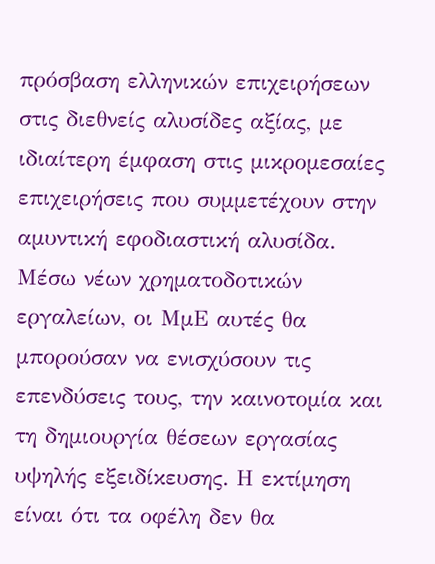πρόσβαση ελληνικών επιχειρήσεων στις διεθνείς αλυσίδες αξίας, με ιδιαίτερη έμφαση στις μικρομεσαίες επιχειρήσεις που συμμετέχουν στην αμυντική εφοδιαστική αλυσίδα. Μέσω νέων χρηματοδοτικών εργαλείων, οι ΜμΕ αυτές θα μπορούσαν να ενισχύσουν τις επενδύσεις τους, την καινοτομία και τη δημιουργία θέσεων εργασίας υψηλής εξειδίκευσης. Η εκτίμηση είναι ότι τα οφέλη δεν θα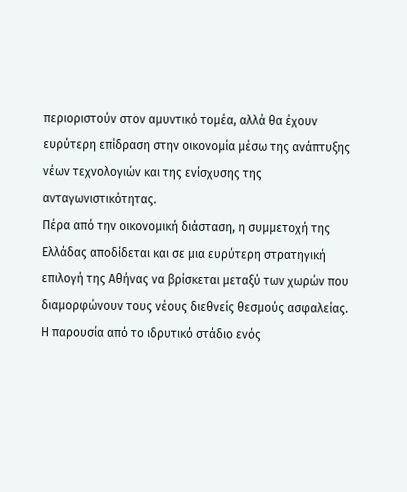περιοριστούν στον αμυντικό τομέα, αλλά θα έχουν ευρύτερη επίδραση στην οικονομία μέσω της ανάπτυξης νέων τεχνολογιών και της ενίσχυσης της ανταγωνιστικότητας.
Πέρα από την οικονομική διάσταση, η συμμετοχή της Ελλάδας αποδίδεται και σε μια ευρύτερη στρατηγική επιλογή της Αθήνας να βρίσκεται μεταξύ των χωρών που διαμορφώνουν τους νέους διεθνείς θεσμούς ασφαλείας. Η παρουσία από το ιδρυτικό στάδιο ενός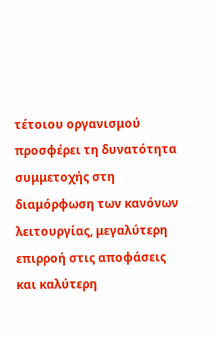τέτοιου οργανισμού προσφέρει τη δυνατότητα συμμετοχής στη διαμόρφωση των κανόνων λειτουργίας, μεγαλύτερη επιρροή στις αποφάσεις και καλύτερη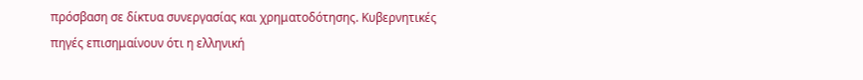πρόσβαση σε δίκτυα συνεργασίας και χρηματοδότησης. Κυβερνητικές πηγές επισημαίνουν ότι η ελληνική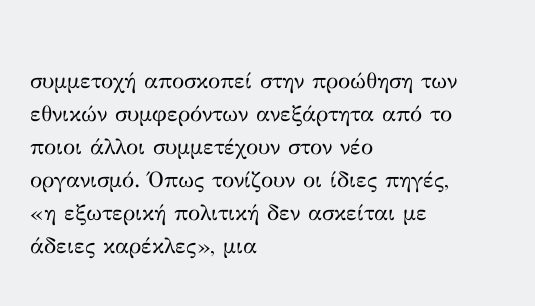συμμετοχή αποσκοπεί στην προώθηση των εθνικών συμφερόντων ανεξάρτητα από το ποιοι άλλοι συμμετέχουν στον νέο οργανισμό. Όπως τονίζουν οι ίδιες πηγές, «η εξωτερική πολιτική δεν ασκείται με άδειες καρέκλες», μια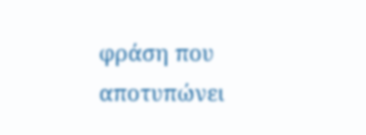φράση που αποτυπώνει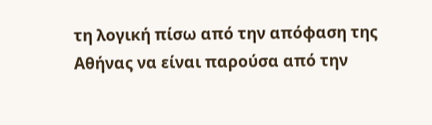τη λογική πίσω από την απόφαση της Αθήνας να είναι παρούσα από την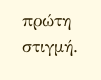πρώτη στιγμή.